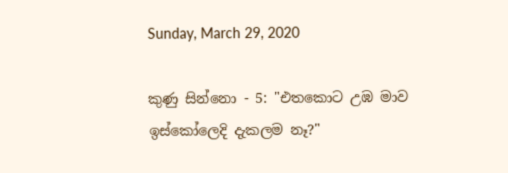Sunday, March 29, 2020

කුණු සින්නො - 5: "එතකොට උඹ මාව ඉස්කෝලෙදි දැකලම නෑ?"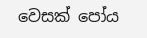වෙසක් පෝය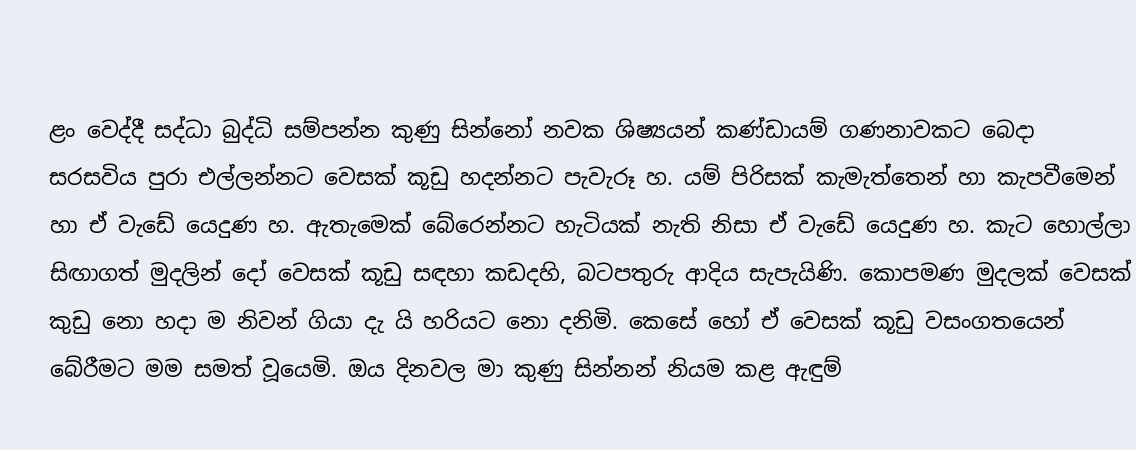ළං වෙද්දී සද්ධා බුද්ධි සම්පන්න කුණු සින්නෝ නවක ශිෂ්‍යයන් කණ්ඩායම් ගණනාවකට බෙදා සරසවිය පුරා එල්ලන්නට වෙසක් කූඩු හදන්නට පැවැරූ හ. යම් පිරිසක් කැමැත්තෙන් හා කැපවීමෙන් හා ඒ වැඩේ යෙදුණ හ. ඇතැමෙක් බේරෙන්නට හැටියක් නැති නිසා ඒ වැඩේ යෙදුණ හ. කැට හොල්ලා සිඟාගත් මුදලින් දෝ වෙසක් කූඩු සඳහා කඩදහි, බටපතුරු ආදිය සැපැයිණි. කොපමණ මුදලක් වෙසක් කුඩු නො හදා ම නිවන් ගියා දැ යි හරියට නො දනිමි. කෙසේ හෝ ඒ වෙසක් කූඩු වසංගතයෙන් බේරීමට මම සමත් වූයෙමි. ඔය දිනවල මා කුණු සින්නන් නියම කළ ඇඳුම්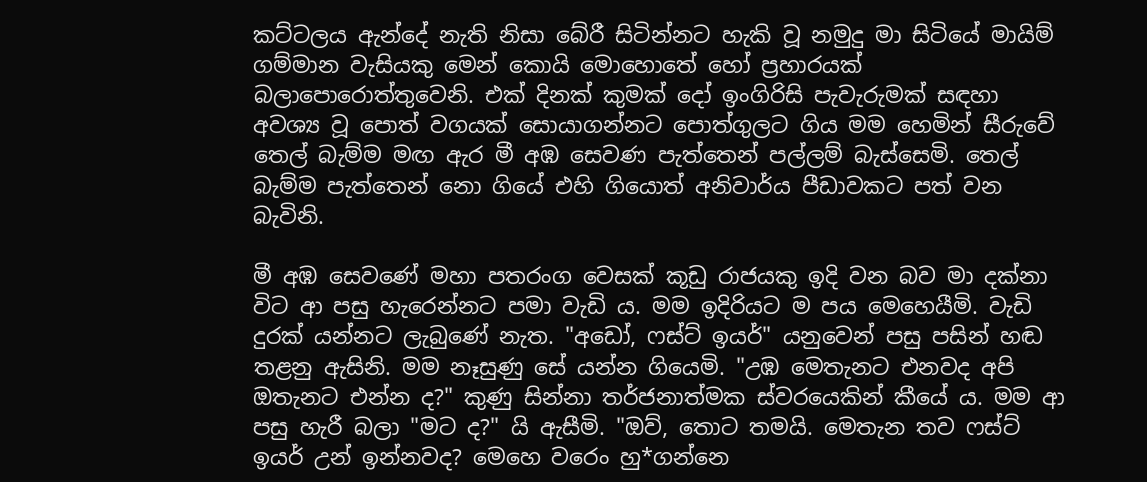කට්ටලය ඇන්දේ නැති නිසා බේරී සිටින්නට හැකි වූ නමුදු මා සිටියේ මායිම් ගම්මාන වැසියකු මෙන් කොයි මොහොතේ හෝ ප්‍රහාරයක් බලාපොරොත්තුවෙනි. එක් දිනක් කුමක් දෝ ඉංගිරිසි පැවැරුමක් සඳහා අවශ්‍ය වූ පොත් වගයක් සොයාගන්නට පොත්ගුලට ගිය මම හෙමින් සීරුවේ තෙල් බැම්ම මඟ ඇර මී අඹ සෙවණ පැත්තෙන් පල්ලම් බැස්සෙමි. තෙල් බැම්ම පැත්තෙන් නො ගියේ එහි ගියොත් අනිවාර්ය පීඩාවකට පත් වන බැවිනි.

මී අඹ සෙවණේ මහා පතරංග වෙසක් කූඩු රාජයකු ඉදි වන බව මා දක්නා විට ආ පසු හැරෙන්නට පමා වැඩි ය. මම ඉදිරියට ම පය මෙහෙයීමි. වැඩි දුරක් යන්නට ලැබුණේ නැත. "අඩෝ, ෆස්ට් ඉයර්" යනුවෙන් පසු පසින් හඬ තළනු ඇසිනි. මම නෑසුණු සේ යන්න ගියෙමි. "උඹ මෙතැනට එනවද අපි ඔතැනට එන්න ද?" කුණු සින්නා තර්ජනාත්මක ස්වරයෙකින් කීයේ ය. මම ආ පසු හැරී බලා "මට ද?" යි ඇසීමි. "ඔව්, තොට තමයි. මෙතැන තව ෆස්ට් ඉයර් උන් ඉන්නවද? මෙහෙ වරෙං හු*ගන්නෙ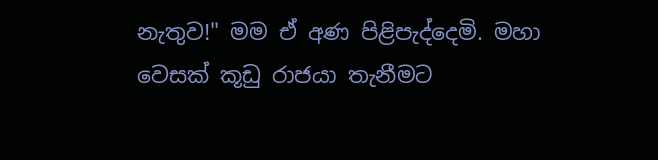නැතුව!" මම ඒ අණ පිළිපැද්දෙමි. මහා වෙසක් කූඩු රාජයා තැනීමට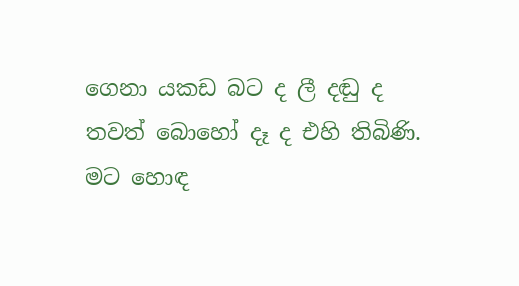ගෙනා යකඩ බට ද ලී දඬු ද තවත් බොහෝ දෑ ද එහි තිබිණි. මට හොඳ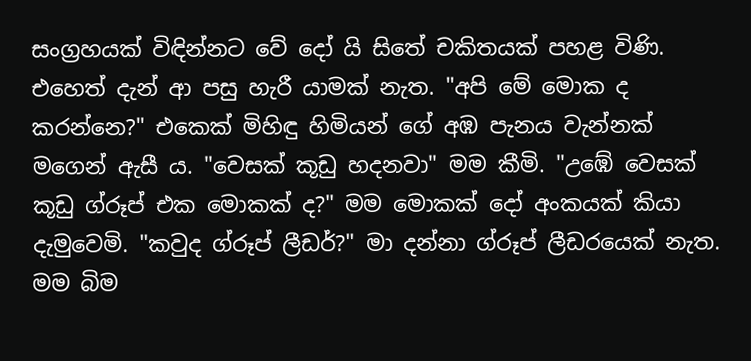සංග්‍රහයක් විඳින්නට වේ දෝ යි සිතේ චකිතයක් පහළ විණි. එහෙත් දැන් ආ පසු හැරී යාමක් නැත. "අපි මේ මොක ද කරන්නෙ?" එකෙක් මිහිඳු හිමියන් ගේ අඹ පැනය වැන්නක් මගෙන් ඇසී ය. "වෙසක් කූඩු හදනවා" මම කීමි. "උඹේ වෙසක් කූඩු ග්රූප් එක මොකක් ද?" මම මොකක් දෝ අංකයක් කියා දැමුවෙමි. "කවුද ග්රූප් ලීඩර්?" මා දන්නා ග්රූප් ලීඩරයෙක් නැත. මම බිම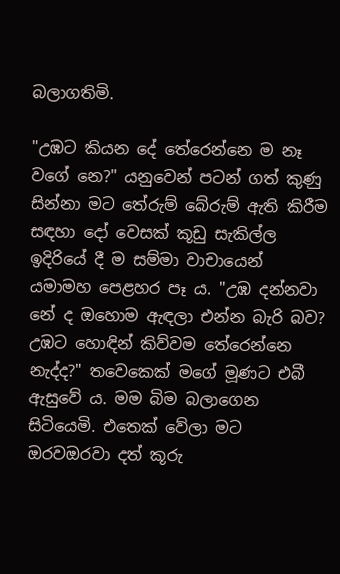බලාගතිමි.

"උඹට කියන දේ තේරෙන්නෙ ම නෑ වගේ නෙ?" යනුවෙන් පටන් ගත් කුණු සින්නා මට තේරුම් බේරුම් ඇති කිරීම සඳහා දෝ වෙසක් කූඩු සැකිල්ල ඉදිරියේ දී ම සම්මා වාචායෙන් යමාමහ පෙළහර පෑ ය. "උඹ දන්නවා නේ ද ඔහොම ඇඳලා එන්න බැරි බව? උඹට හොඳින් කිව්වම තේරෙන්නෙ නැද්ද?" තවෙකෙක් මගේ මූණට එබී ඇසුවේ ය. මම බිම බලාගෙන සිටියෙමි. එතෙක් වේලා මට ඔරවඔරවා දත් කූරු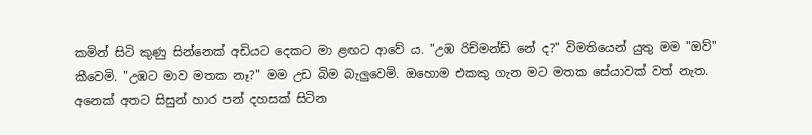කමින් සිටි කුණු සින්නෙක් අඩියට දෙකට මා ළඟට ආවේ ය. "උඹ රිච්මන්ඩ් නේ ද?" විමතියෙන් යුතු මම "ඔව්" කීවෙමි. "උඹට මාව මතක නෑ?" මම උඩ බිම බැලුවෙමි. ඔහොම එකකු ගැන මට මතක සේයාවක් වත් නැත. අනෙක් අතට සිසුන් හාර පන් දහසක් සිටින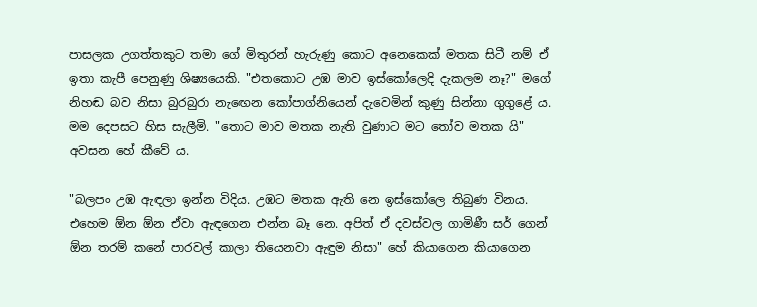පාසලක උගත්තකුට තමා ගේ මිතුරන් හැරුණු කොට අනෙකෙක් මතක සිටී නම් ඒ ඉතා කැපී පෙනුණු ශිෂ්‍යයෙකි. "එතකොට උඹ මාව ඉස්කෝලෙදි දැකලම නෑ?" මගේ නිහඬ බව නිසා බුරබුරා නැඟෙන කෝපාග්නියෙන් දැවෙමින් කුණු සින්නා ගුගුළේ ය. මම දෙපසට හිස සැලීමි. "තොට මාව මතක නැති වුණාට මට තෝව මතක යි" අවසන හේ කීවේ ය.

"බලපං උඹ ඇඳලා ඉන්න විදිය. උඹට මතක ඇති නෙ ඉස්කෝලෙ තිබුණ විනය. එහෙම ඕන ඕන ඒවා ඇඳගෙන එන්න බෑ නෙ. අපිත් ඒ දවස්වල ගාමිණී සර් ගෙන් ඕන තරම් කනේ පාරවල් කාලා තියෙනවා ඇඳුම නිසා" හේ කියාගෙන කියාගෙන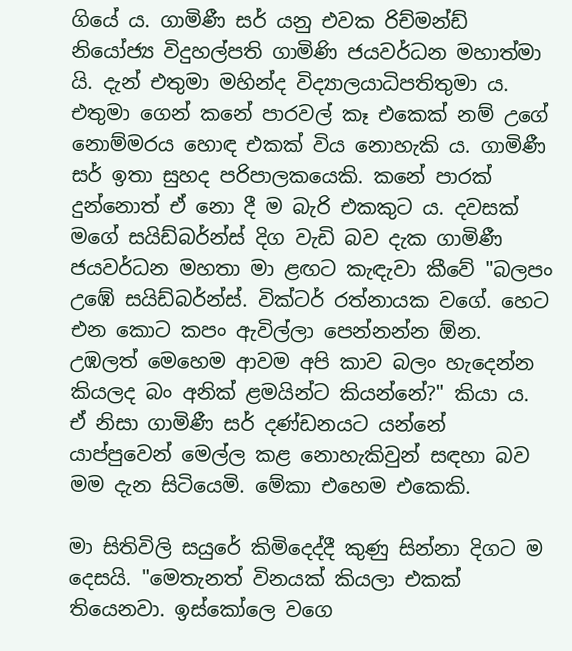ගියේ ය. ගාමිණී සර් යනු එවක රිච්මන්ඩ් නියෝජ්‍ය විදුහල්පති ගාමිණි ජයවර්ධන මහාත්මා යි. දැන් එතුමා මහින්ද විද්‍යාලයාධිපතිතුමා ය. එතුමා ගෙන් කනේ පාරවල් කෑ එකෙක් නම් උගේ නොම්මරය හොඳ එකක් විය නොහැකි ය. ගාමිණී සර් ඉතා සුහද පරිපාලකයෙකි. කනේ පාරක් දුන්නොත් ඒ නො දී ම බැරි එකකුට ය. දවසක් මගේ සයිඩ්බර්න්ස් දිග වැඩි බව දැක ගාමිණී ජයවර්ධන මහතා මා ළඟට කැඳැවා කීවේ "බලපං උඹේ සයිඩ්බර්න්ස්. වික්ටර් රත්නායක වගේ. හෙට එන කොට කපං ඇවිල්ලා පෙන්නන්න ඕන. උඹලත් මෙහෙම ආවම අපි කාව බලං හැදෙන්න කියලද බං අනික් ළමයින්ට කියන්නේ?" කියා ය. ඒ නිසා ගාමිණී සර් දණ්ඩනයට යන්නේ යාප්පුවෙන් මෙල්ල කළ නොහැකිවුන් සඳහා බව මම දැන සිටියෙමි. මේකා එහෙම එකෙකි.

මා සිතිවිලි සයුරේ කිමිදෙද්දී කුණු සින්නා දිගට ම දෙසයි. "මෙතැනත් විනයක් කියලා එකක් තියෙනවා. ඉස්කෝලෙ වගෙ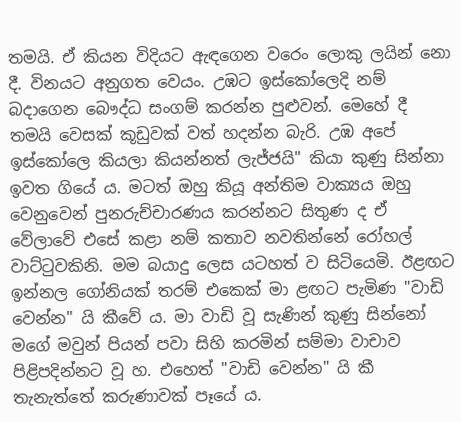තමයි. ඒ කියන විදියට ඇඳගෙන වරෙං ලොකු ලයින් නො දී. විනයට අනුගත වෙයං. උඹට ඉස්කෝලෙදි නම් බදාගෙන බෞද්ධ සංගම් කරන්න පුළුවන්. මෙහේ දී තමයි වෙසක් කූඩුවක් වත් හදන්න බැරි. උඹ අපේ ඉස්කෝලෙ කියලා කියන්නත් ලැජ්ජයි" කියා කුණු සින්නා ඉවත ගියේ ය. මටත් ඔහු කියූ අන්තිම වාක්‍යය ඔහු වෙනුවෙන් පුනරුච්චාරණය කරන්නට සිතුණ ද ඒ වේලාවේ එසේ කළා නම් කතාව නවතින්නේ රෝහල් වාට්ටුවකිනි. මම බයාදු ලෙස යටහත් ව සිටියෙමි. ඊළඟට ඉන්නල ගෝනියක් තරම් එකෙක් මා ළඟට පැමිණ "වාඩි වෙන්න" යි කීවේ ය. මා වාඩි වූ සැණින් කුණු සින්නෝ මගේ මවුන් පියන් පවා සිහි කරමින් සම්මා වාචාව පිළිපදින්නට වූ හ. එහෙත් "වාඩි වෙන්න" යි කී තැනැත්තේ කරුණාවක් පෑයේ ය.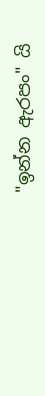"ඉන්න ඇරපං" යි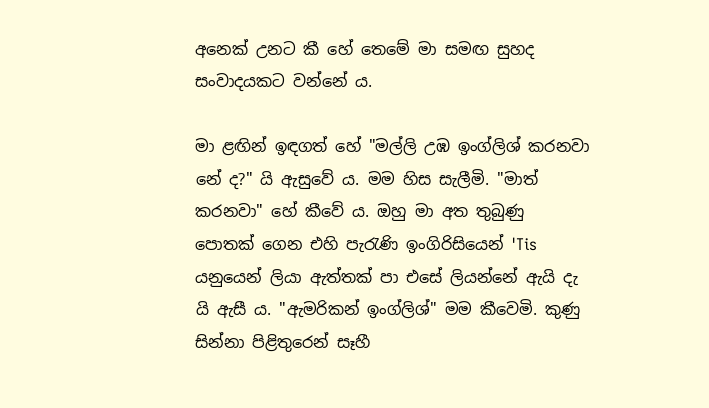අනෙක් උනට කී හේ තෙමේ මා සමඟ සුහද සංවාදයකට වන්නේ ය.

මා ළඟින් ඉඳගත් හේ "මල්ලි උඹ ඉංග්ලිශ් කරනවා නේ ද?" යි ඇසුවේ ය. මම හිස සැලීමි. "මාත් කරනවා" හේ කීවේ ය. ඔහු මා අත තුබුණු පොතක් ගෙන එහි පැරැණි ඉංගිරිසියෙන් 'Tis යනුයෙන් ලියා ඇත්‍තක් පා එසේ ලියන්නේ ඇයි දැ යි ඇසී ය. "ඇමරිකන් ඉංග්ලිශ්" මම කීවෙමි. කුණු සින්නා පිළිතුරෙන් සෑහී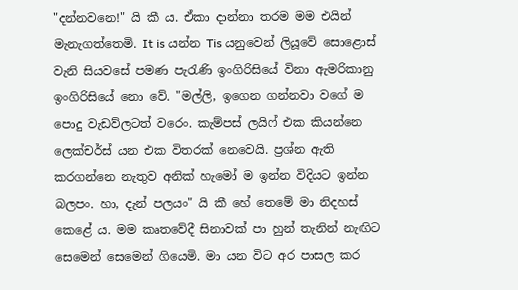"දන්නවනෙ!" යි කී ය. ඒකා දාන්නා තරම මම එයින් මැනැගත්තෙමි. It is යන්න Tis යනුවෙන් ලියූවේ සොළොස් වැනි සියවසේ පමණ පැරැණි ඉංගිරිසියේ විනා ඇමරිකානු ඉංගිරිසියේ නො වේ. "මල්ලි, ඉගෙන ගන්නවා වගේ ම පොදු වැඩව්ලටත් වරෙං. කැම්පස් ලයිෆ් එක කියන්නෙ ලෙක්චර්ස් යන එක විතරක් නෙවෙයි. ප්‍රශ්න ඇති කරගන්නෙ නැතුව අනික් හැමෝ ම ඉන්න විදියට ඉන්න බලපං. හා, දැන් පලයං" යි කී හේ තෙමේ මා නිදහස් කෙළේ ය. මම කෘතවේදී සිනාවක් පා හුන් තැනින් නැඟිට සෙමෙන් සෙමෙන් ගියෙමි. මා යන විට අර පාසල කර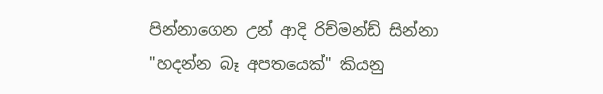පින්නාගෙන උන් ආදි රිච්මන්ඩ් සින්නා "හදන්න බෑ අපතයෙක්" කියනු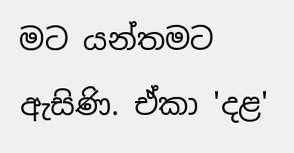මට යන්‍තමට ඇසිණි. ඒකා 'දළ'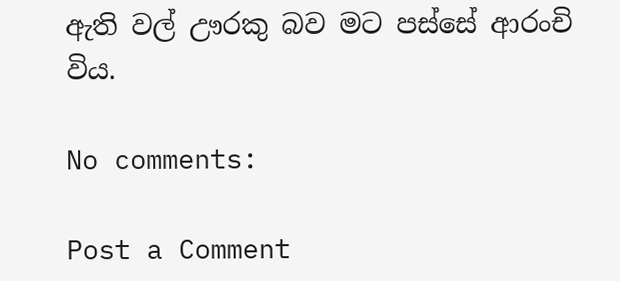ඇති වල් ඌරකු බව මට පස්සේ ආරංචි විය.

No comments:

Post a Comment